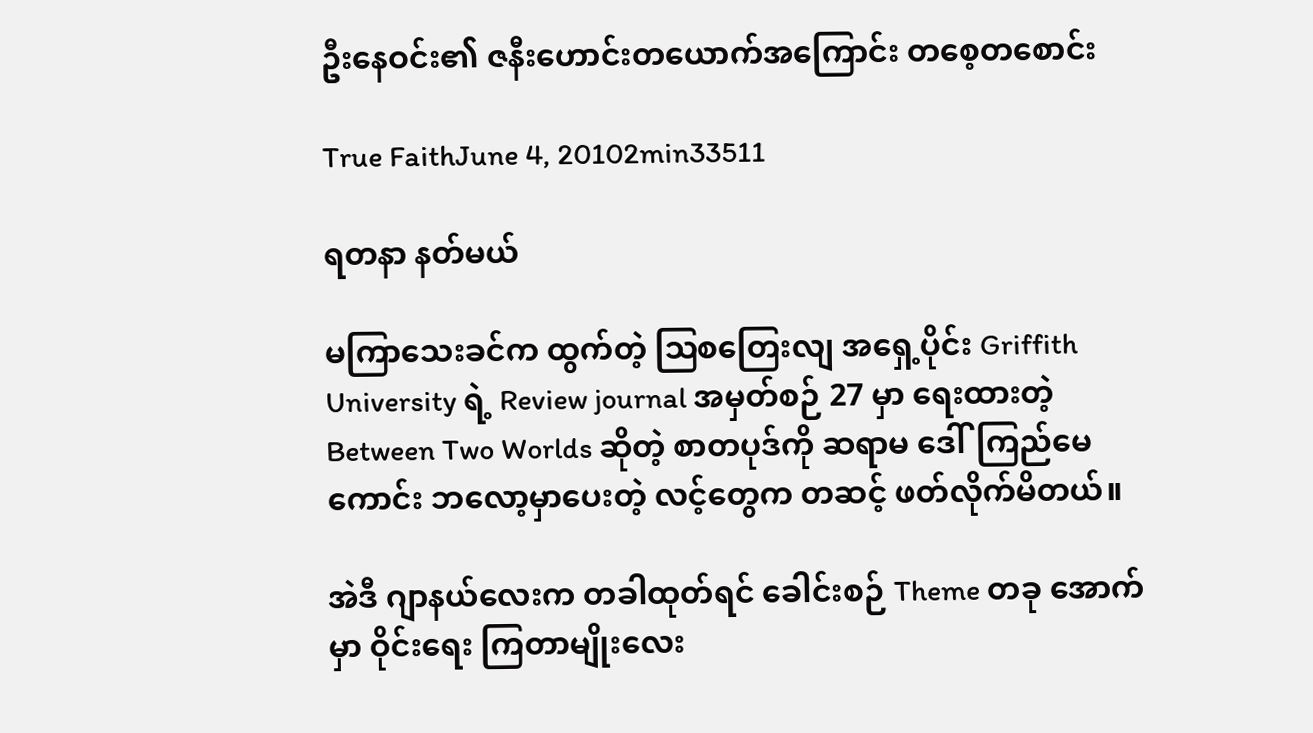ဦးနေဝင်း၏ ဇနီးဟောင်းတယောက်အကြောင်း တစေ့တစောင်း

True FaithJune 4, 20102min33511

ရတနာ နတ်မယ်

မကြာသေးခင်က ထွက်တဲ့ ဩစတြေးလျ အရှေ့ပိုင်း Griffith University ရဲ့ Review journal အမှတ်စဉ် 27 မှာ ရေးထားတဲ့ Between Two Worlds ဆိုတဲ့ စာတပုဒ်ကို ဆရာမ ဒေါ်ကြည်မေကောင်း ဘလော့မှာပေးတဲ့ လင့်တွေက တဆင့် ဖတ်လိုက်မိတယ်။

အဲဒီ ဂျာနယ်လေးက တခါထုတ်ရင် ခေါင်းစဉ် Theme တခု အောက်မှာ ဝိုင်းရေး ကြတာမျိုးလေး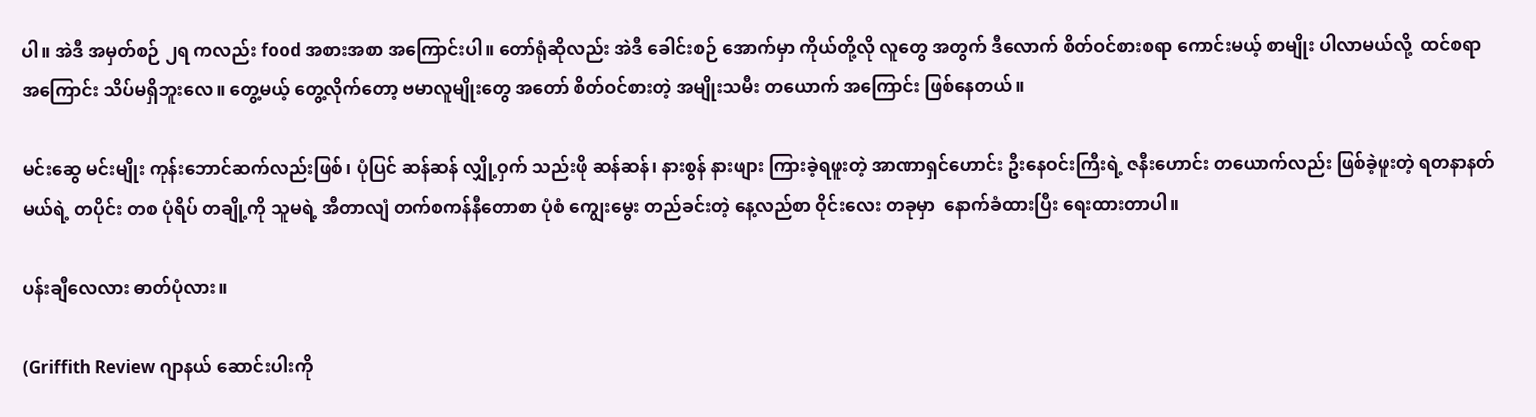ပါ။ အဲဒီ အမှတ်စဉ် ၂ရ ကလည်း food အစားအစာ အကြောင်းပါ။ တော်ရုံဆိုလည်း အဲဒီ ခေါင်းစဉ် အောက်မှာ ကိုယ်တို့လို လူတွေ အတွက် ဒီလောက် စိတ်ဝင်စားစရာ ကောင်းမယ့် စာမျိုး ပါလာမယ်လို့  ထင်စရာ အကြောင်း သိပ်မရှိဘူးလေ။ တွေ့မယ့် တွေ့လိုက်တော့ ဗမာလူမျိုးတွေ အတော် စိတ်ဝင်စားတဲ့ အမျိုးသမီး တယောက် အကြောင်း ဖြစ်နေတယ်။

မင်းဆွေ မင်းမျိုး ကုန်းဘောင်ဆက်လည်းဖြစ်၊ ပုံပြင် ဆန်ဆန် လျှို့ဝှက် သည်းဖို ဆန်ဆန်၊ နားစွန် နားဖျား ကြားခဲ့ရဖူးတဲ့ အာဏာရှင်ဟောင်း ဦးနေဝင်းကြီးရဲ့ ဇနီးဟောင်း တယောက်လည်း ဖြစ်ခဲ့ဖူးတဲ့ ရတနာနတ်မယ်ရဲ့ တပိုင်း တစ ပုံရိပ် တချို့ကို သူမရဲ့ အီတာလျံ တက်စကန်နီတောစာ ပုံစံ ကျွေးမွေး တည်ခင်းတဲ့ နေ့လည်စာ ဝိုင်းလေး တခုမှာ  နောက်ခံထားပြီး ရေးထားတာပါ။

ပန်းချီလေလား ဓာတ်ပုံလား။

(Griffith Review ဂျာနယ် ဆောင်းပါးကို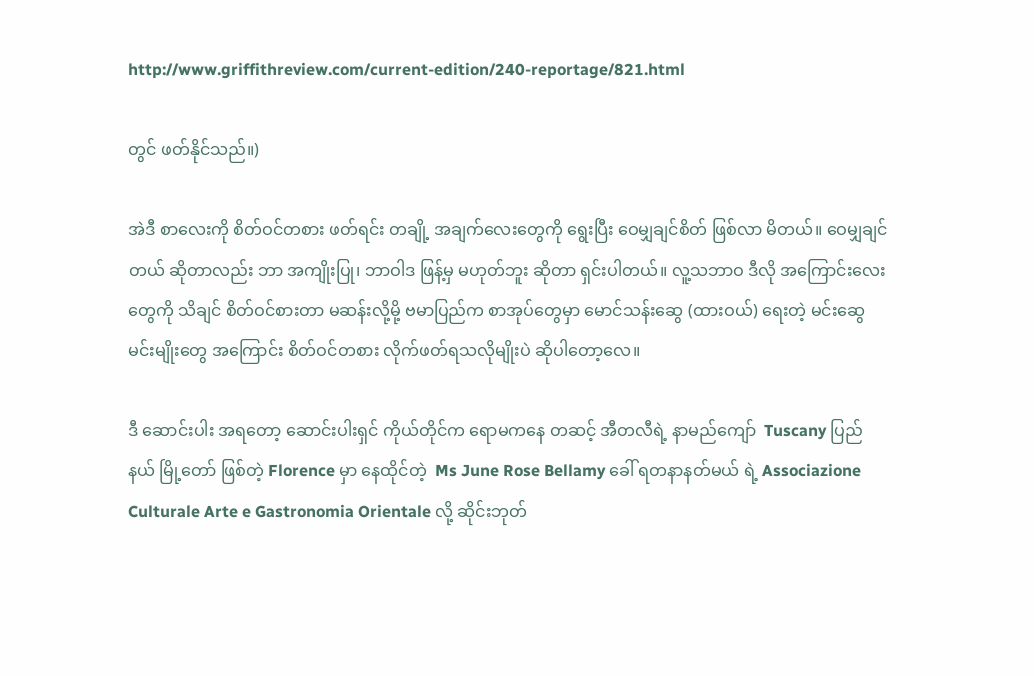http://www.griffithreview.com/current-edition/240-reportage/821.html

တွင် ဖတ်နိုင်သည်။)

အဲဒီ စာလေးကို စိတ်ဝင်တစား ဖတ်ရင်း တချို့ အချက်လေးတွေကို ရွေးပြီး ဝေမျှချင်စိတ် ဖြစ်လာ မိတယ်။ ဝေမျှချင်တယ် ဆိုတာလည်း ဘာ အကျိုးပြု၊ ဘာဝါဒ ဖြန့်မှ မဟုတ်ဘူး ဆိုတာ ရှင်းပါတယ်။ လူ့သဘာဝ ဒီလို အကြောင်းလေးတွေကို သိချင် စိတ်ဝင်စားတာ မဆန်းလို့မို့ ဗမာပြည်က စာအုပ်တွေမှာ မောင်သန်းဆွေ (ထားဝယ်) ရေးတဲ့ မင်းဆွေ မင်းမျိုးတွေ အကြောင်း စိတ်ဝင်တစား လိုက်ဖတ်ရသလိုမျိုးပဲ ဆိုပါတော့လေ။

ဒီ ဆောင်းပါး အရတော့ ဆောင်းပါးရှင် ကိုယ်တိုင်က ရောမကနေ တဆင့် အီတလီရဲ့ နာမည်ကျော်  Tuscany ပြည်နယ် မြို့တော် ဖြစ်တဲ့ Florence မှာ နေထိုင်တဲ့  Ms June Rose Bellamy ခေါ် ရတနာနတ်မယ် ရဲ့ Associazione Culturale Arte e Gastronomia Orientale လို့ ဆိုင်းဘုတ်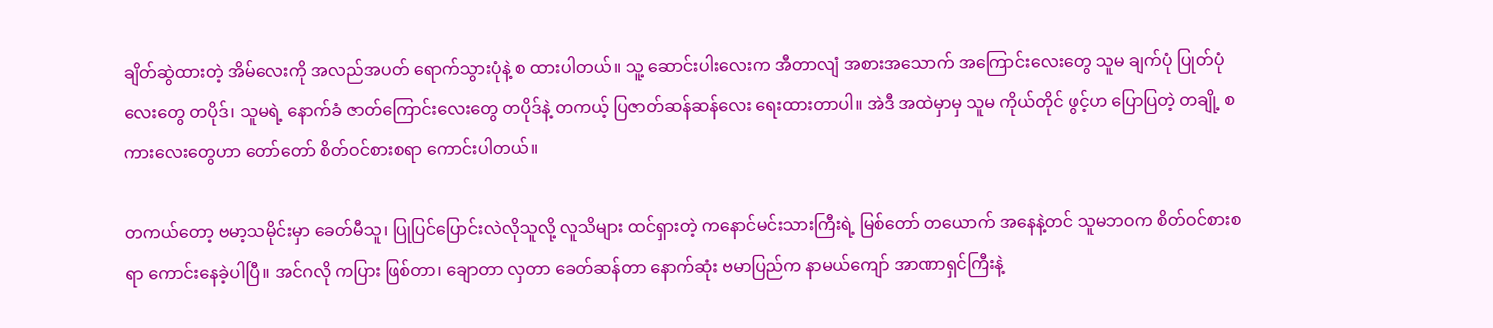ချိတ်ဆွဲထားတဲ့ အိမ်လေးကို အလည်အပတ် ရောက်သွားပုံနဲ့ စ ထားပါတယ်။ သူ့ ဆောင်းပါးလေးက အီတာလျံ အစားအသောက် အကြောင်းလေးတွေ သူမ ချက်ပုံ ပြုတ်ပုံလေးတွေ တပိုဒ်၊ သူမရဲ့ နောက်ခံ ဇာတ်ကြောင်းလေးတွေ တပိုဒ်နဲ့ တကယ့် ပြဇာတ်ဆန်ဆန်လေး ရေးထားတာပါ။ အဲဒီ အထဲမှာမှ သူမ ကိုယ်တိုင် ဖွင့်ဟ ပြောပြတဲ့ တချို့ စကားလေးတွေဟာ တော်တော် စိတ်ဝင်စားစရာ ကောင်းပါတယ်။

တကယ်တော့ ဗမာ့သမိုင်းမှာ ခေတ်မီသူ၊ ပြုပြင်ပြောင်းလဲလိုသူလို့ လူသိများ ထင်ရှားတဲ့ ကနောင်မင်းသားကြီးရဲ့ မြစ်တော် တယောက် အနေနဲ့တင် သူမဘဝက စိတ်ဝင်စားစရာ ကောင်းနေခဲ့ပါပြီ။ အင်ဂလို ကပြား ဖြစ်တာ၊ ချောတာ လှတာ ခေတ်ဆန်တာ နောက်ဆုံး ဗမာပြည်က နာမယ်ကျော် အာဏာရှင်ကြီးနဲ့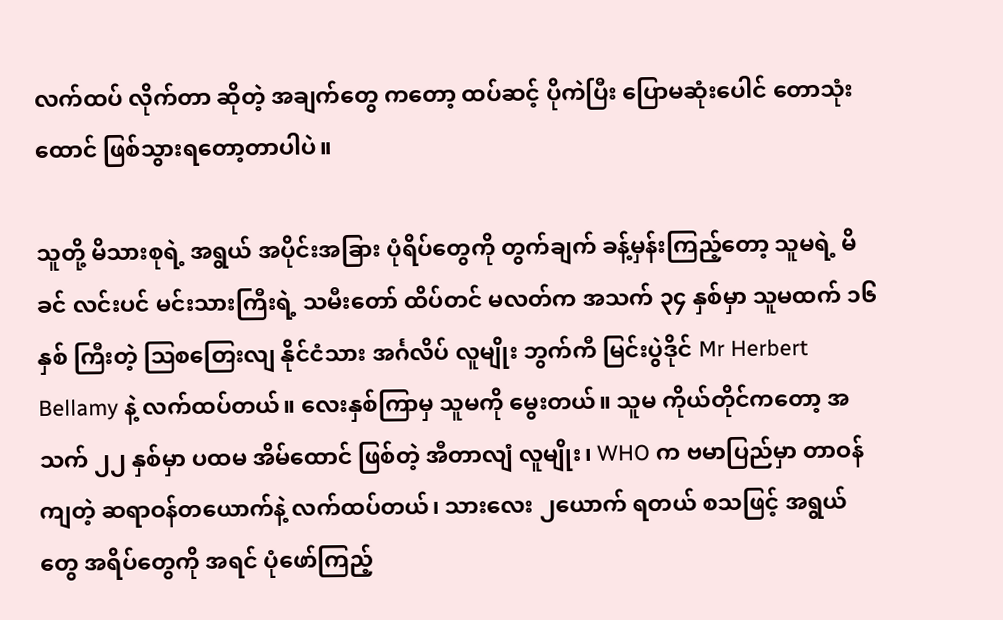လက်ထပ် လိုက်တာ ဆိုတဲ့ အချက်တွေ ကတော့ ထပ်ဆင့် ပိုကဲပြီး ပြောမဆုံးပေါင် တောသုံးထောင် ဖြစ်သွားရတော့တာပါပဲ။

သူတို့ မိသားစုရဲ့ အရွယ် အပိုင်းအခြား ပုံရိပ်တွေကို တွက်ချက် ခန့်မှန်းကြည့်တော့ သူမရဲ့ မိခင် လင်းပင် မင်းသားကြီးရဲ့ သမီးတော် ထိပ်တင် မလတ်က အသက် ၃၄ နှစ်မှာ သူမထက် ၁၆ နှစ် ကြီးတဲ့ ဩစတြေးလျ နိုင်ငံသား အင်္ဂလိပ် လူမျိုး ဘွက်ကီ မြင်းပွဲဒိုင် Mr Herbert Bellamy နဲ့ လက်ထပ်တယ်။ လေးနှစ်ကြာမှ သူမကို မွေးတယ်။ သူမ ကိုယ်တိုင်ကတော့ အသက် ၂၂ နှစ်မှာ ပထမ အိမ်ထောင် ဖြစ်တဲ့ အီတာလျံ လူမျိုး၊ WHO က ဗမာပြည်မှာ တာဝန်ကျတဲ့ ဆရာဝန်တယောက်နဲ့ လက်ထပ်တယ်၊ သားလေး ၂ယောက် ရတယ် စသဖြင့် အရွယ်တွေ အရိပ်တွေကို အရင် ပုံဖော်ကြည့်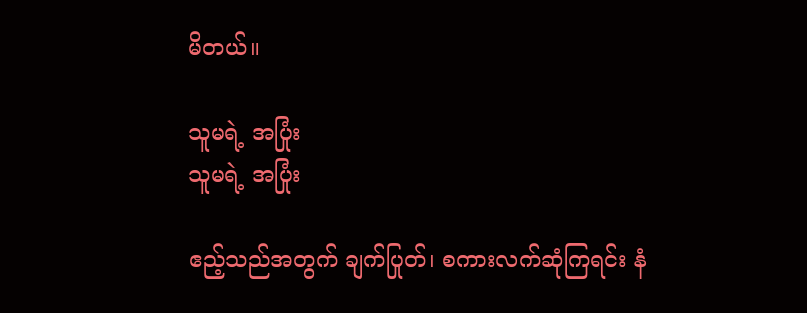မိတယ်။

သူမရဲ့ အပြုံး
သူမရဲ့ အပြုံး

ဧည့်သည်အတွက် ချက်ပြုတ်၊ စကားလက်ဆုံကြရင်း နံ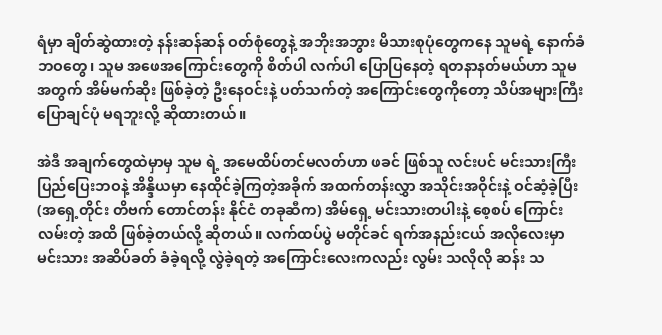ရံမှာ ချိတ်ဆွဲထားတဲ့ နန်းဆန်ဆန် ဝတ်စုံတွေနဲ့ အဘိုးအဘွား မိသားစုပုံတွေကနေ သူမရဲ့ နောက်ခံ ဘဝတွေ၊ သူမ အဖေအကြောင်းတွေကို စိတ်ပါ လက်ပါ ပြောပြနေတဲ့ ရတနာနတ်မယ်ဟာ သူမ အတွက် အိမ်မက်ဆိုး ဖြစ်ခဲ့တဲ့ ဦးနေဝင်းနဲ့ ပတ်သက်တဲ့ အကြောင်းတွေကိုတော့ သိပ်အများကြီး ပြောချင်ပုံ မရဘူးလို့ ဆိုထားတယ်။

အဲဒီ အချက်တွေထဲမှာမှ သူမ ရဲ့ အမေထိပ်တင်မလတ်ဟာ ဖခင် ဖြစ်သူ လင်းပင် မင်းသားကြီး ပြည်ပြေးဘဝနဲ့ အိန္ဒိယမှာ နေထိုင်ခဲ့ကြတဲ့အခိုက် အထက်တန်းလွှာ အသိုင်းအဝိုင်းနဲ့ ဝင်ဆံ့ခဲ့ပြီး  (အရှေ့တိုင်း တိဗက် တောင်တန်း နိုင်ငံ တခုဆီက) အိမ်ရှေ့ မင်းသားတပါးနဲ့ စေ့စပ် ကြောင်းလမ်းတဲ့ အထိ ဖြစ်ခဲ့တယ်လို့ ဆိုတယ်။ လက်ထပ်ပွဲ မတိုင်ခင် ရက်အနည်းငယ် အလိုလေးမှာ မင်းသား အဆိပ်ခတ် ခံခဲ့ရလို့ လွဲခဲ့ရတဲ့ အကြောင်းလေးကလည်း လွမ်း သလိုလို ဆန်း သ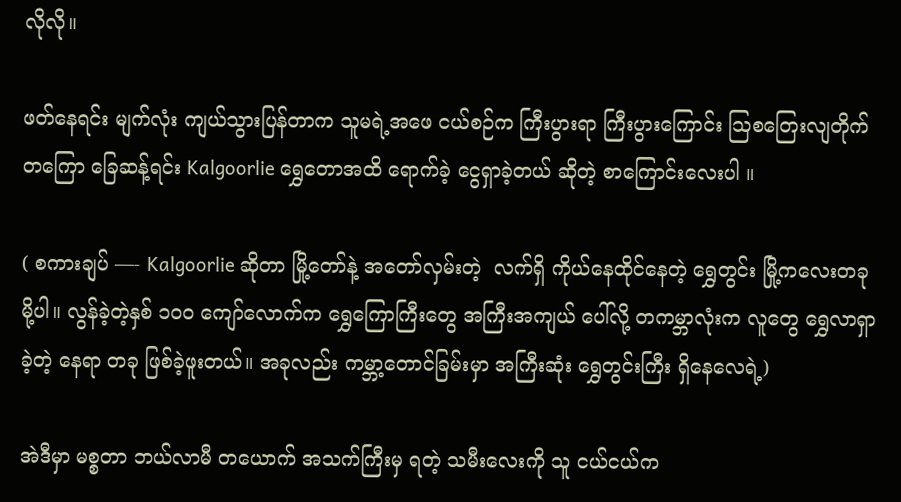လိုလို။

ဖတ်နေရင်း မျက်လုံး ကျယ်သွားပြန်တာက သူမရဲ့အဖေ ငယ်စဉ်က ကြီးပွားရာ ကြီးပွားကြောင်း ဩစတြေးလျတိုက်တကြော ခြေဆန့်ရင်း Kalgoorlie ရွှေတောအထိ ရောက်ခဲ့ ငွေရှာခဲ့တယ် ဆိုတဲ့ စာကြောင်းလေးပါ ။

( စကားချပ် —- Kalgoorlie ဆိုတာ မြို့တော်နဲ့ အတော်လှမ်းတဲ့  လက်ရှိ ကိုယ်နေထိုင်နေတဲ့ ရွှေတွင်း မြို့ကလေးတခုမို့ပါ။ လွန်ခဲ့တဲ့နှစ် ၁ဝဝ ကျော်လောက်က ရွှေကြောကြီးတွေ အကြီးအကျယ် ပေါ်လို့ တကမ္ဘာလုံးက လူတွေ ရွှေလာရှာခဲ့တဲ့ နေရာ တခု ဖြစ်ခဲ့ဖူးတယ်။ အခုလည်း ကမ္ဘာ့တောင်ခြမ်းမှာ အကြီးဆုံး ရွှေတွင်းကြီး ရှိနေလေရဲ့)

အဲဒီမှာ မစ္စတာ ဘယ်လာမီ တယောက် အသက်ကြီးမှ ရတဲ့ သမီးလေးကို သူ ငယ်ငယ်က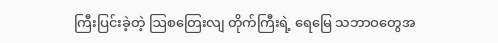ကြီးပြင်းခဲ့တဲ့ ဩစတြေးလျ တိုက်ကြီးရဲ့ ရေမြေ သဘာဝတွေအ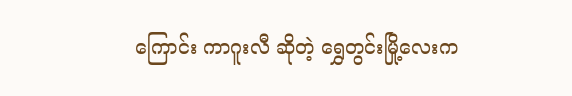ကြောင်း ကာဂူးလီ ဆိုတဲ့ ရွှေတွင်းမြို့လေးက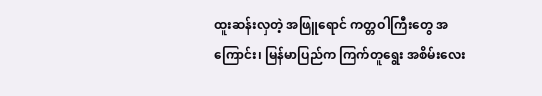ထူးဆန်းလှတဲ့ အဖြူရောင် ကတ္တဝါကြီးတွေ အကြောင်း၊ မြန်မာပြည်က ကြက်တူရွေး အစိမ်းလေး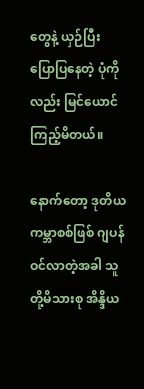တွေနဲ့ ယှဉ်ပြီး ပြောပြနေတဲ့ ပုံကိုလည်း မြင်ယောင် ကြည့်မိတယ်။

နောက်တော့ ဒုတိယ ကမ္ဘာစစ်ဖြစ် ဂျပန် ဝင်လာတဲ့အခါ သူတို့မိသားစု အိန္ဒိယ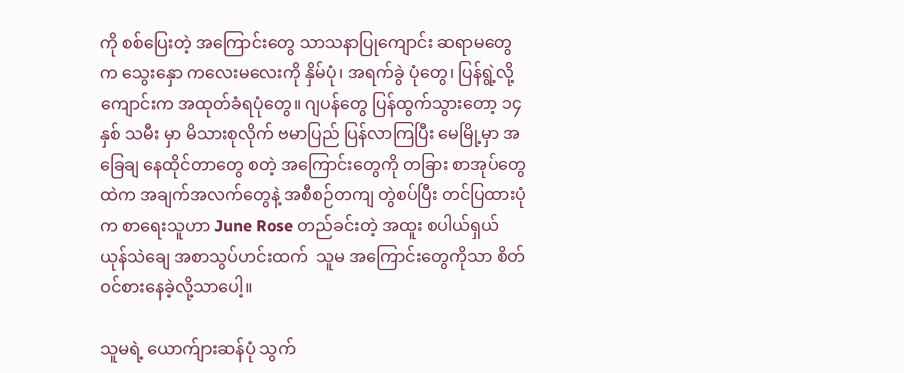ကို စစ်ပြေးတဲ့ အကြောင်းတွေ သာသနာပြုကျောင်း ဆရာမတွေက သွေးနှော ကလေးမလေးကို နှိမ်ပုံ၊ အရက်ခွဲ ပုံတွေ၊ ပြန်ရွဲ့လို့  ကျောင်းက အထုတ်ခံရပုံတွေ။ ဂျပန်တွေ ပြန်ထွက်သွားတော့ ၁၄ နှစ် သမီး မှာ မိသားစုလိုက် ဗမာပြည် ပြန်လာကြပြီး မေမြို့မှာ အခြေချ နေထိုင်တာတွေ စတဲ့ အကြောင်းတွေကို တခြား စာအုပ်တွေထဲက အချက်အလက်တွေနဲ့ အစီစဉ်တကျ တွဲစပ်ပြီး တင်ပြထားပုံက စာရေးသူဟာ June Rose တည်ခင်းတဲ့ အထူး စပါယ်ရှယ် ယုန်သဲချေ အစာသွပ်ဟင်းထက်  သူမ အကြောင်းတွေကိုသာ စိတ်ဝင်စားနေခဲ့လို့သာပေါ့။

သူမရဲ့ ယောက်ျားဆန်ပုံ သွက်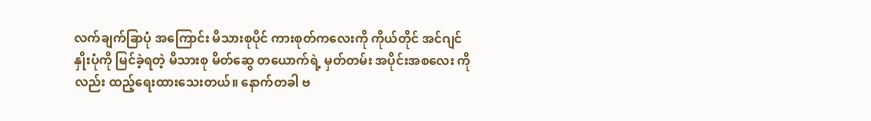လက်ချက်ခြာပုံ အကြောင်း မိသားစုပိုင် ကားစုတ်ကလေးကို ကိုယ်တိုင် အင်ဂျင်နှိုးပုံကို မြင်ခဲ့ရတဲ့ မိသားစု မိတ်ဆွေ တယောက်ရဲ့ မှတ်တမ်း အပိုင်းအစလေး ကိုလည်း ထည့်ရေးထားသေးတယ်။ နောက်တခါ ဗ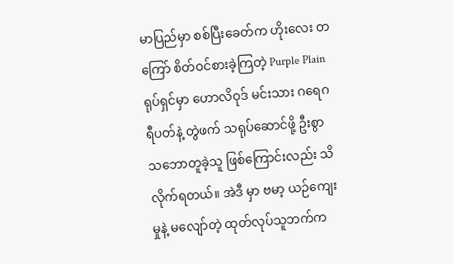မာပြည်မှာ စစ်ပြီးခေတ်က ဟိုးလေး တကြော် စိတ်ဝင်စားခဲ့ကြတဲ့ Purple Plain ရုပ်ရှင်မှာ ဟောလိဝုဒ် မင်းသား ဂရေဂရီပတ်နဲ့ တွဲဖက် သရုပ်ဆောင်ဖို့ ဦးစွာ သဘောတူခဲ့သူ ဖြစ်ကြောင်းလည်း သိလိုက်ရတယ်။ အဲဒီ မှာ ဗမာ့ ယဉ်ကျေးမှုနဲ့ မလျော်တဲ့ ထုတ်လုပ်သူဘက်က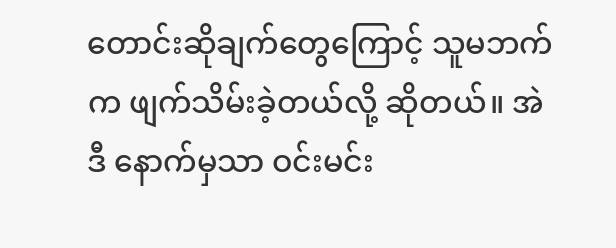တောင်းဆိုချက်တွေကြောင့် သူမဘက်က ဖျက်သိမ်းခဲ့တယ်လို့ ဆိုတယ်။ အဲဒီ နောက်မှသာ ဝင်းမင်း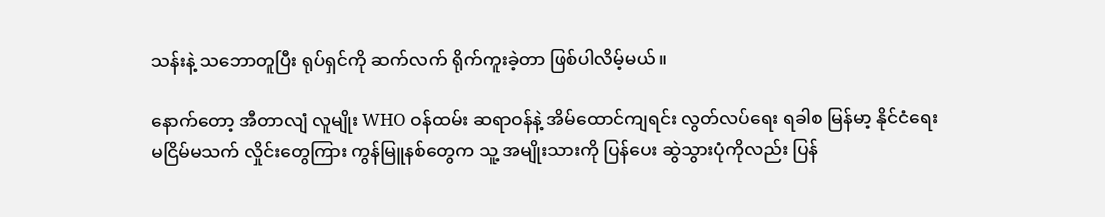သန်းနဲ့ သဘောတူပြီး ရုပ်ရှင်ကို ဆက်လက် ရိုက်ကူးခဲ့တာ ဖြစ်ပါလိမ့်မယ်။

နောက်တော့ အီတာလျံ လူမျိုး WHO ဝန်ထမ်း ဆရာဝန်နဲ့ အိမ်ထောင်ကျရင်း လွတ်လပ်ရေး ရခါစ မြန်မာ့ နိုင်ငံရေး မငြိမ်မသက် လှိုင်းတွေကြား ကွန်မြူနစ်တွေက သူ့ အမျိုးသားကို ပြန်ပေး ဆွဲသွားပုံကိုလည်း ပြန်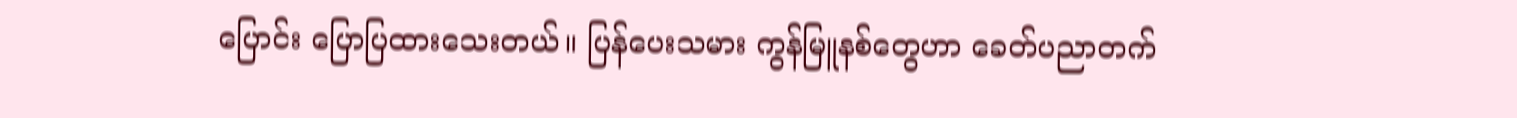ပြောင်း ပြောပြထားသေးတယ်။ ပြန်ပေးသမား ကွန်မြူနစ်တွေဟာ ခေတ်ပညာတက်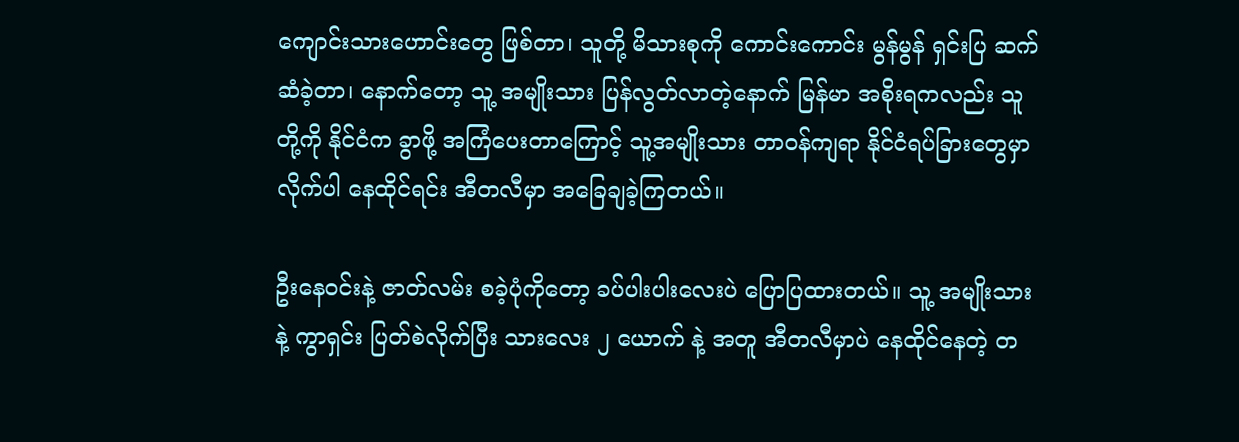ကျောင်းသားဟောင်းတွေ ဖြစ်တာ၊ သူတို့ မိသားစုကို ကောင်းကောင်း မွန်မွန် ရှင်းပြ ဆက်ဆံခဲ့တာ၊ နောက်တော့ သူ့ အမျိုးသား ပြန်လွတ်လာတဲ့နောက် မြန်မာ အစိုးရကလည်း သူတို့ကို နိုင်ငံက ခွာဖို့ အကြံပေးတာကြောင့် သူ့အမျိုးသား တာဝန်ကျရာ နိုင်ငံရပ်ခြားတွေမှာ လိုက်ပါ နေထိုင်ရင်း အီတလီမှာ အခြေချခဲ့ကြတယ်။

ဦးနေဝင်းနဲ့ ဇာတ်လမ်း စခဲ့ပုံကိုတော့ ခပ်ပါးပါးလေးပဲ ပြောပြထားတယ်။ သူ့ အမျိုးသားနဲ့ ကွာရှင်း ပြတ်စဲလိုက်ပြီး သားလေး ၂ ယောက် နဲ့ အတူ အီတလီမှာပဲ နေထိုင်နေတဲ့ တ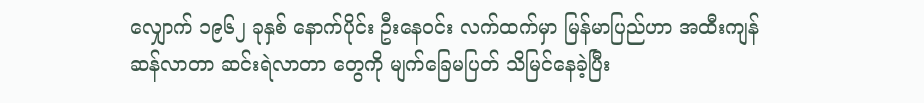လျှောက် ၁၉၆၂ ခုနှစ် နောက်ပိုင်း ဦးနေဝင်း လက်ထက်မှာ မြန်မာပြည်ဟာ အထီးကျန် ဆန်လာတာ ဆင်းရဲလာတာ တွေကို မျက်ခြေမပြတ် သိမြင်နေခဲ့ပြီး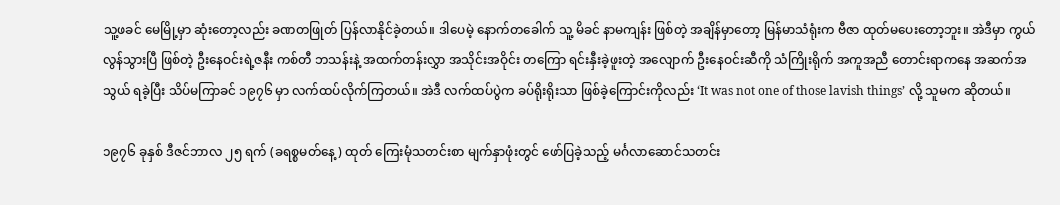သူ့ဖခင် မေမြို့မှာ ဆုံးတော့လည်း ခဏတဖြုတ် ပြန်လာနိုင်ခဲ့တယ်။ ဒါပေမဲ့ နောက်တခေါက် သူ့ မိခင် နာမကျန်း ဖြစ်တဲ့ အချိန်မှာတော့ မြန်မာသံရုံးက ဗီဇာ ထုတ်မပေးတော့ဘူး။ အဲဒီမှာ ကွယ်လွန်သွားပြီ ဖြစ်တဲ့ ဦးနေဝင်းရဲ့ဇနီး ကစ်တီ ဘသန်းနဲ့ အထက်တန်းလွှာ အသိုင်းအဝိုင်း တကြော ရင်းနှီးခဲ့ဖူးတဲ့ အလျောက် ဦးနေဝင်းဆီကို သံကြိုးရိုက် အကူအညီ တောင်းရာကနေ အဆက်အသွယ် ရခဲ့ပြီး သိပ်မကြာခင် ၁၉၇၆ မှာ လက်ထပ်လိုက်ကြတယ်။ အဲဒီ လက်ထပ်ပွဲက ခပ်ရိုးရိုးသာ ဖြစ်ခဲ့ကြောင်းကိုလည်း ‘It was not one of those lavish things’ လို့ သူမက ဆိုတယ်။

၁၉၇၆ ခုနှစ် ဒီဇင်ဘာလ ၂၅ ရက် (ခရစ္စမတ်နေ့) ထုတ် ကြေးမုံသတင်းစာ မျက်နှာဖုံးတွင် ဖော်ပြခဲ့သည့် မင်္ဂလာဆောင်သတင်း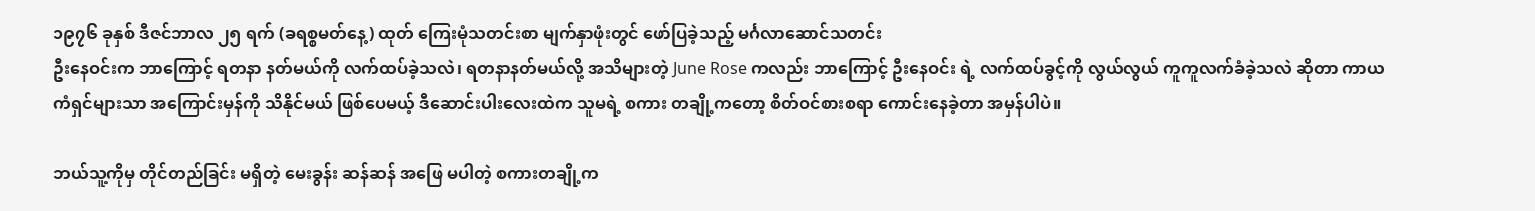၁၉၇၆ ခုနှစ် ဒီဇင်ဘာလ ၂၅ ရက် (ခရစ္စမတ်နေ့) ထုတ် ကြေးမုံသတင်းစာ မျက်နှာဖုံးတွင် ဖော်ပြခဲ့သည့် မင်္ဂလာဆောင်သတင်း
ဦးနေဝင်းက ဘာကြောင့် ရတနာ နတ်မယ်ကို လက်ထပ်ခဲ့သလဲ၊ ရတနာနတ်မယ်လို့ အသိများတဲ့ June Rose ကလည်း ဘာကြောင့် ဦးနေဝင်း ရဲ့ လက်ထပ်ခွင့်ကို လွယ်လွယ် ကူကူလက်ခံခဲ့သလဲ ဆိုတာ ကာယကံရှင်များသာ အကြောင်းမှန်ကို သိနိုင်မယ် ဖြစ်ပေမယ့် ဒီဆောင်းပါးလေးထဲက သူမရဲ့ စကား တချို့ကတော့ စိတ်ဝင်စားစရာ ကောင်းနေခဲ့တာ အမှန်ပါပဲ။

ဘယ်သူ့ကိုမှ တိုင်တည်ခြင်း မရှိတဲ့ မေးခွန်း ဆန်ဆန် အဖြေ မပါတဲ့ စကားတချို့က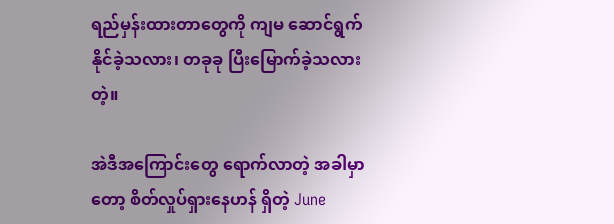ရည်မှန်းထားတာတွေကို ကျမ ဆောင်ရွက်နိုင်ခဲ့သလား၊ တခုခု ပြီးမြောက်ခဲ့သလား  တဲ့။

အဲဒီအကြောင်းတွေ ရောက်လာတဲ့ အခါမှာတော့ စိတ်လှုပ်ရှားနေဟန် ရှိတဲ့ June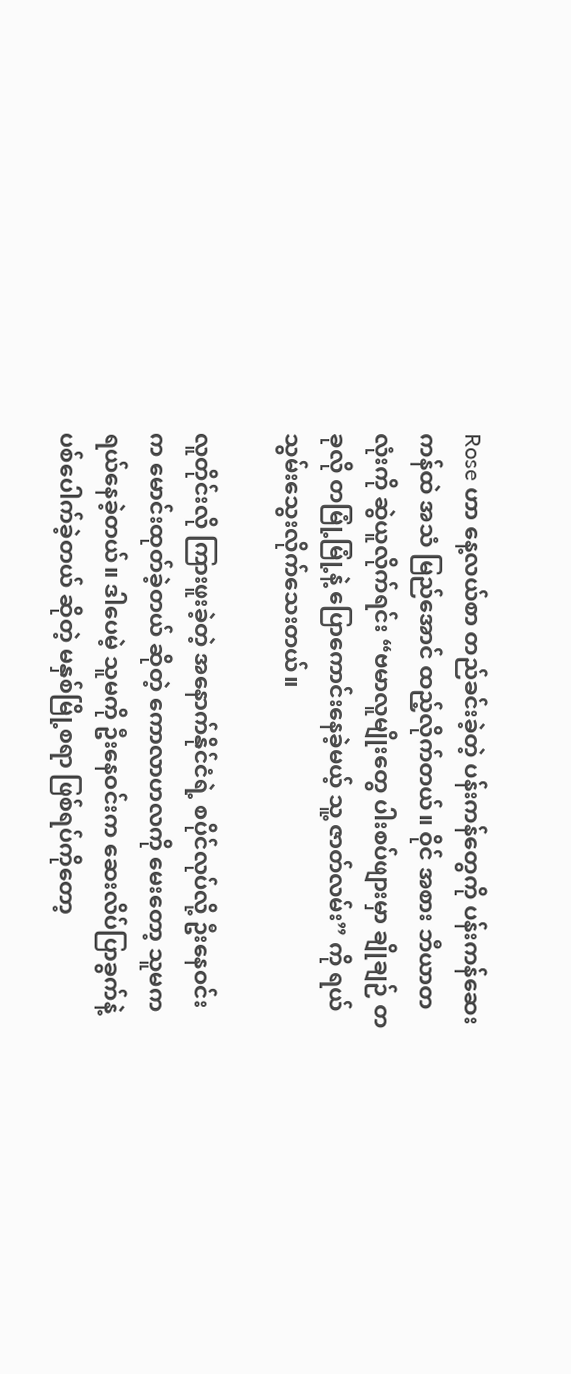Rose ဟာ နေ့လယ်စာ တည်ခင်းခဲ့တဲ့ ပန်းကန်တွေကို ပန်းကန်ဆေးကန်ထဲ အသံ မြည်အောင် ထည့်လိုက်တယ်။ ဝိုင် အစား ဘီယာတလုံးကို ဆွဲယူလိုက်ရင်း “ဗမာလူမျိုးတွေ ပါးစပ်ဖျားမှာ ချိုချဉ် တခုလို တမြုံ့မြုံ့နဲ့ ပြောကောင်းနေခဲ့မယ့် သူ့ ဇာတ်လမ်း” ကို ရယ်သွမ်းသွေးလိုက်သေးတယ်။

လူတိုင်းလို ကြားဖူးခဲ့တဲ့ အနောက်နိုင်ငံရဲ့ စပိုင်လုပ်လို့ ဦးနေဝင်းက မောင်းထုတ်ခဲ့တယ် ဆိုတဲ့ ကောလာဟလကို မေးတော့ သူမက ရယ်နေခဲ့တယ်။ ဒါပေမဲ့ သူမကို ဦးနေဝင်းက ဆေးလိပ်ပြာခွက်နဲ့ ပစ်ပေါက်ခဲ့တယ် ဆိုတဲ့ မနှစ်မြို့စရာ ဖြစ်ရပ်ကိုတော့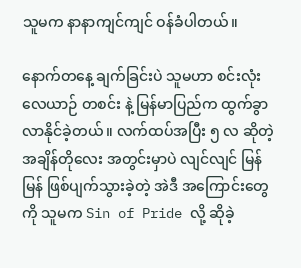သူမက နာနာကျင်ကျင် ဝန်ခံပါတယ်။

နောက်တနေ့ ချက်ခြင်းပဲ သူမဟာ စင်းလုံးလေယာဉ် တစင်း နဲ့ မြန်မာပြည်က ထွက်ခွာလာနိုင်ခဲ့တယ်။ လက်ထပ်အပြီး ၅ လ ဆိုတဲ့ အချိန်တိုလေး အတွင်းမှာပဲ လျင်လျင် မြန်မြန် ဖြစ်ပျက်သွားခဲ့တဲ့ အဲဒီ အကြောင်းတွေကို သူမက Sin of Pride လို့ ဆိုခဲ့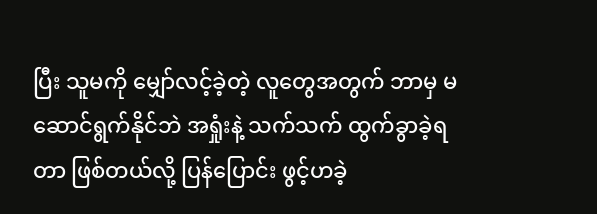ပြီး သူမကို မျှော်လင့်ခဲ့တဲ့ လူတွေအတွက် ဘာမှ မဆောင်ရွက်နိုင်ဘဲ အရှုံးနဲ့ သက်သက် ထွက်ခွာခဲ့ရတာ ဖြစ်တယ်လို့ ပြန်ပြောင်း ဖွင့်ဟခဲ့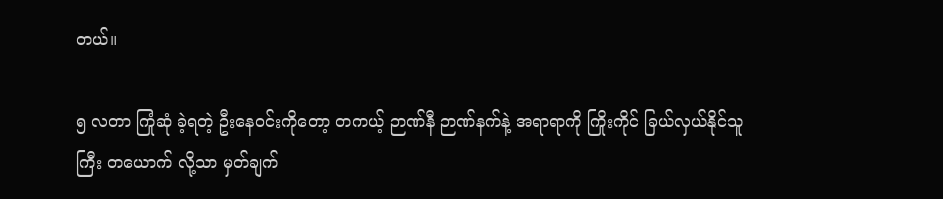တယ်။

၅ လတာ ကြုံဆုံ ခဲ့ရတဲ့ ဦးနေဝင်းကိုတော့ တကယ့် ဉာဏ်နီ ဉာဏ်နက်နဲ့ အရာရာကို ကြိုးကိုင် ခြယ်လှယ်နိုင်သူကြီး တယောက် လို့သာ မှတ်ချက်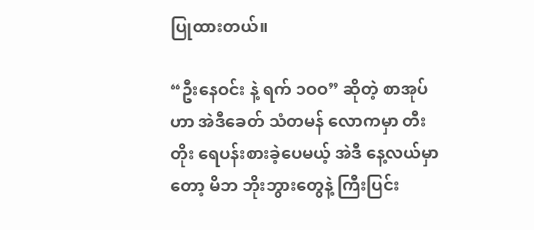ပြုထားတယ်။

“ဦးနေဝင်း နဲ့ ရက် ၁ဝဝ” ဆိုတဲ့ စာအုပ်ဟာ အဲဒီခေတ် သံတမန် လောကမှာ တီးတိုး ရေပန်းစားခဲ့ပေမယ့် အဲဒီ နေ့လယ်မှာတော့ မိဘ ဘိုးဘွားတွေနဲ့ ကြီးပြင်း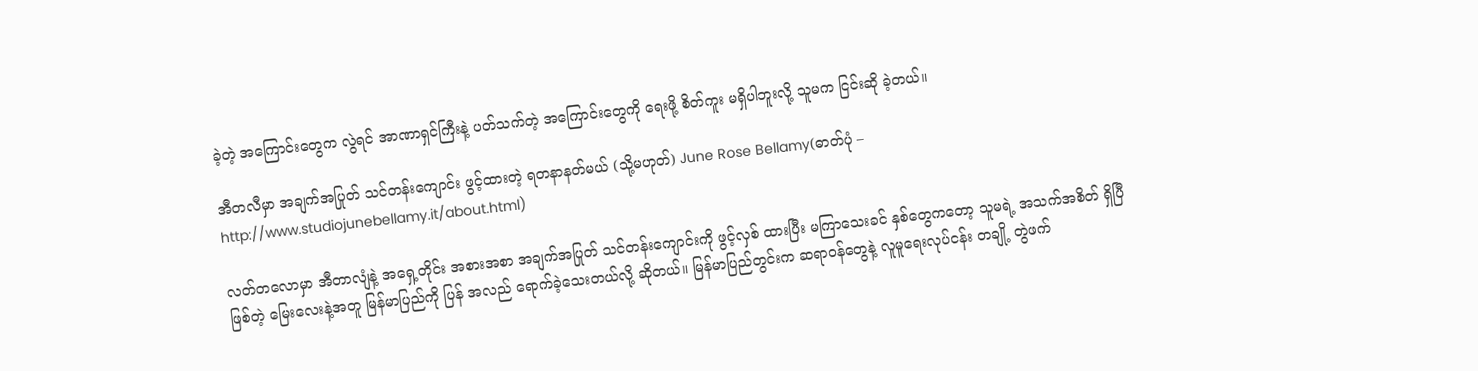ခဲ့တဲ့ အကြောင်းတွေက လွဲရင် အာဏာရှင်ကြီးနဲ့ ပတ်သက်တဲ့ အကြောင်းတွေကို ရေးဖို့ စိတ်ကူး မရှိပါဘူးလို့ သူမက ငြင်းဆို ခဲ့တယ်။

အီတလီမှာ အချက်အပြုတ် သင်တန်းကျောင်း ဖွင့်ထားတဲ့ ရတနာနတ်မယ် (သို့မဟုတ်) June Rose Bellamy(ဓာတ်ပုံ – http://www.studiojunebellamy.it/about.html)

လတ်တလောမှာ အီတာလျံနဲ့ အရှေ့တိုင်း အစားအစာ အချက်အပြုတ် သင်တန်းကျောင်းကို ဖွင့်လှစ် ထားပြီး မကြာသေးခင် နှစ်တွေကတော့ သူမရဲ့ အသက်အစိတ် ရှိပြီ ဖြစ်တဲ့ မြေးလေးနဲ့အတူ မြန်မာပြည်ကို ပြန် အလည် ရောက်ခဲ့သေးတယ်လို့ ဆိုတယ်။ မြန်မာပြည်တွင်းက ဆရာဝန်တွေနဲ့ လူမူရေးလုပ်ငန်း တချို့ တွဲဖက်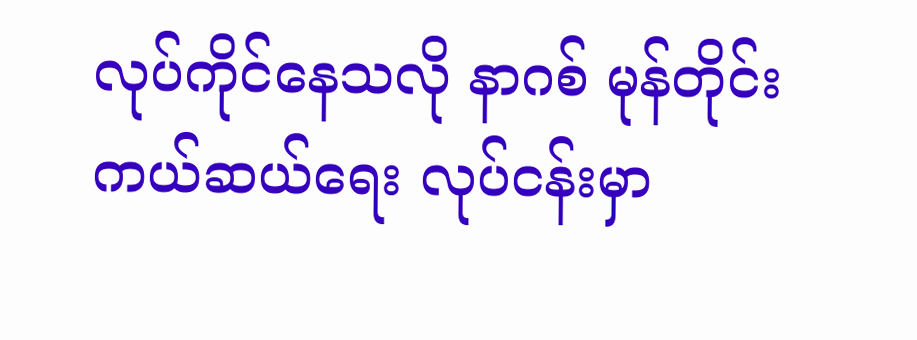လုပ်ကိုင်နေသလို နာဂစ် မုန်တိုင်း ကယ်ဆယ်ရေး လုပ်ငန်းမှာ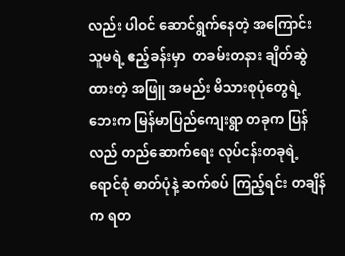လည်း ပါဝင် ဆောင်ရွက်နေတဲ့ အကြောင်း သူမရဲ့ ဧည့်ခန်းမှာ  တခမ်းတနား ချိတ်ဆွဲထားတဲ့ အဖြူ အမည်း မိသားစုပုံတွေရဲ့ ဘေးက မြန်မာပြည်ကျေးရွာ တခုက ပြန်လည် တည်ဆောက်ရေး လုပ်ငန်းတခုရဲ့ ရောင်စုံ ဓာတ်ပုံနဲ့ ဆက်စပ် ကြည့်ရင်း တချိန်က ရတ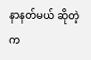နာနတ်မယ် ဆိုတဲ့ က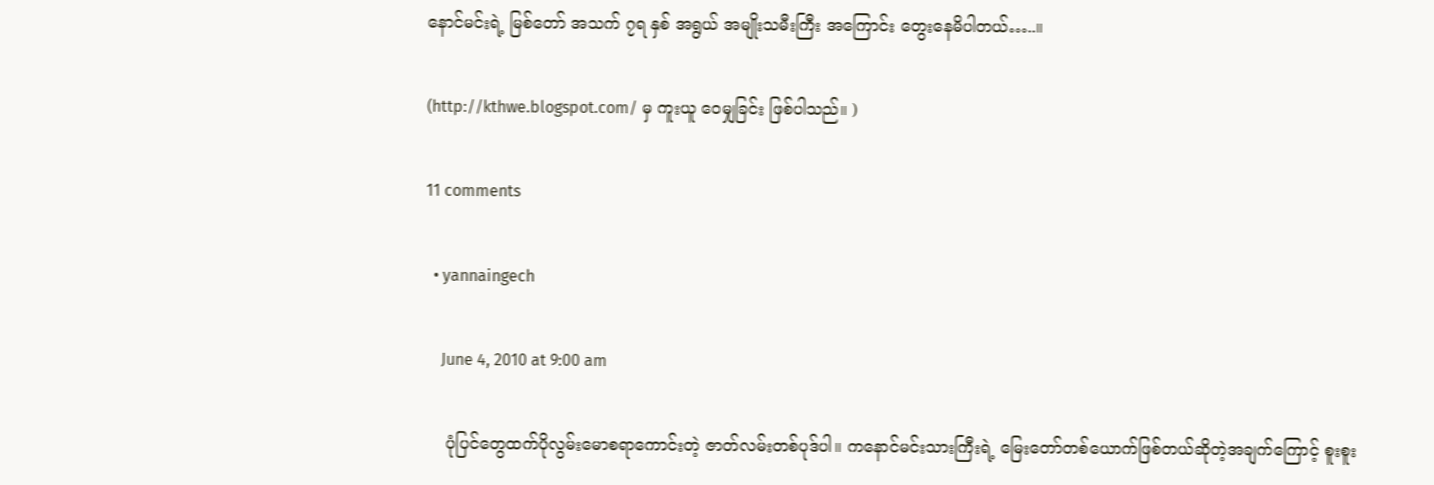နောင်မင်းရဲ့ မြစ်တော် အသက် ၇ရ နှစ် အရွယ် အမျိုးသမီးကြီး အကြောင်း တွေးနေမိပါတယ်…..။

(http://kthwe.blogspot.com/ မှ ကူးယူ ဝေမျှခြင်း ဖြစ်ပါသည်။ )

11 comments

  • yannaingech

    June 4, 2010 at 9:00 am

    ပုံပြင်တွေထက်ပိုလွမ်းမောစရာကောင်းတဲ့ ဇာတ်လမ်းတစ်ပုဒ်ပါ။ ကနောင်မင်းသားကြီးရဲ့ မြေးတော်တစ်ယောက်ဖြစ်တယ်ဆိုတဲ့အချက်ကြောင့် စူးစူး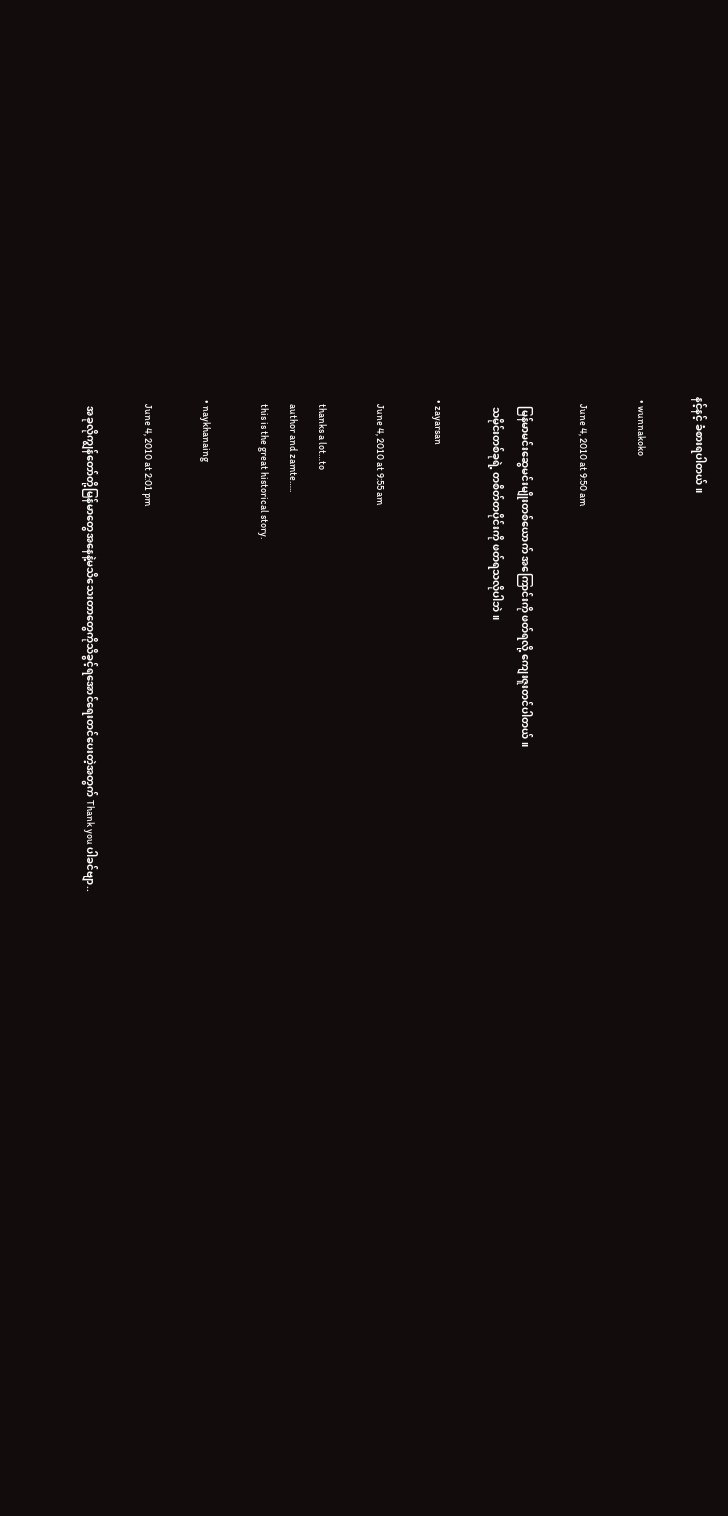နင့်နင့် ခံစားရပါတယ်။

  • wunnakoko

    June 4, 2010 at 9:50 am

    မြန်မာမင်းဆွေမင်းမျိုးတစ်ယောက် အကြောင်းကို ဖတ်ရလို့ ကျေးဇူးတင်ပါတယ်။
    သမိုင်းတစ်ခုရဲ့ တစိတ်တပိုင်းကို ဖတ်ရသလိုပါဘဲ။

  • zayarsan

    June 4, 2010 at 9:55 am

    thanks a lot…to
    author and zamte…..
    this is the great historical story.

  • naykhanaing

    June 4, 2010 at 2:01 pm

    အခုလိုကျွန်တော်တို့မြန်မာတွေအနေနဲ့မသိသေးတာတွေကိုသိခွင့်ရအောင်ရေးတင်ပေးတဲ့အတွက် Thank you ပါခင်ဗျာ..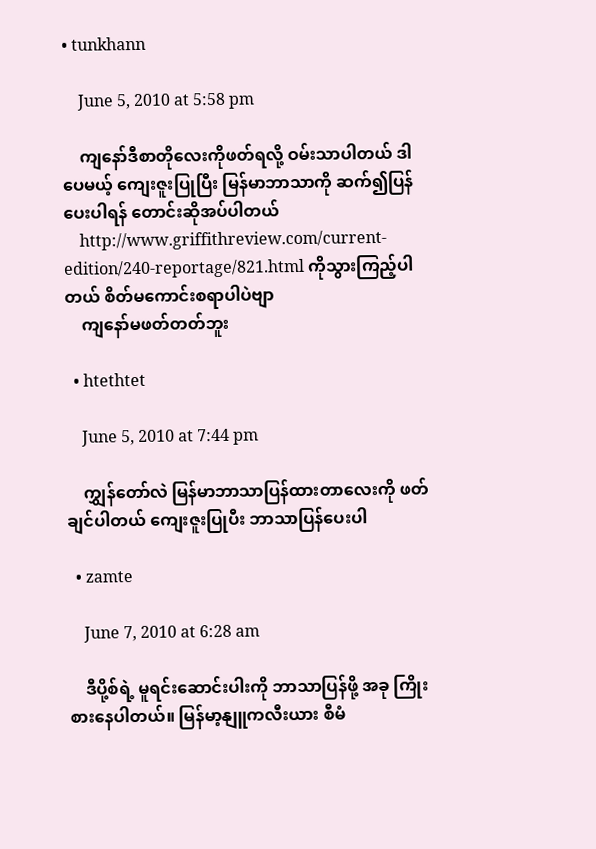• tunkhann

    June 5, 2010 at 5:58 pm

    ကျနော်ဒီစာတိုလေးကိုဖတ်ရလို့ ဝမ်းသာပါတယ် ဒါပေမယ့် ကျေးဇူးပြုပြီး မြန်မာဘာသာကို ဆက်၍ပြန်ပေးပါရန် တောင်းဆိုအပ်ပါတယ်
    http://www.griffithreview.com/current-edition/240-reportage/821.html ကိုသွားကြည့်ပါတယ် စိတ်မကောင်းစရာပါပဲဗျာ
    ကျနော်မဖတ်တတ်ဘူး

  • htethtet

    June 5, 2010 at 7:44 pm

    ကျွှန်တော်လဲ မြန်မာဘာသာပြန်ထားတာလေးကို ဖတ်ချင်ပါတယ် ကျေးဇူးပြုပီး ဘာသာပြန်ပေးပါ

  • zamte

    June 7, 2010 at 6:28 am

    ဒီပို့စ်ရဲ့ မူရင်းဆောင်းပါးကို ဘာသာပြန်ဖို့ အခု ကြိုးစားနေပါတယ်။ မြန်မာ့နျူကလီးယား စီမံ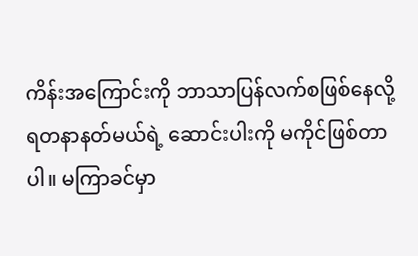ကိန်းအကြောင်းကို ဘာသာပြန်လက်စဖြစ်နေလို့ ရတနာနတ်မယ်ရဲ့ ဆောင်းပါးကို မကိုင်ဖြစ်တာပါ။ မကြာခင်မှာ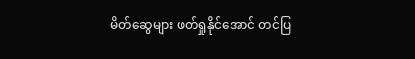မိတ်ဆွေများ ဖတ်ရှုနိုင်အောင် တင်ပြ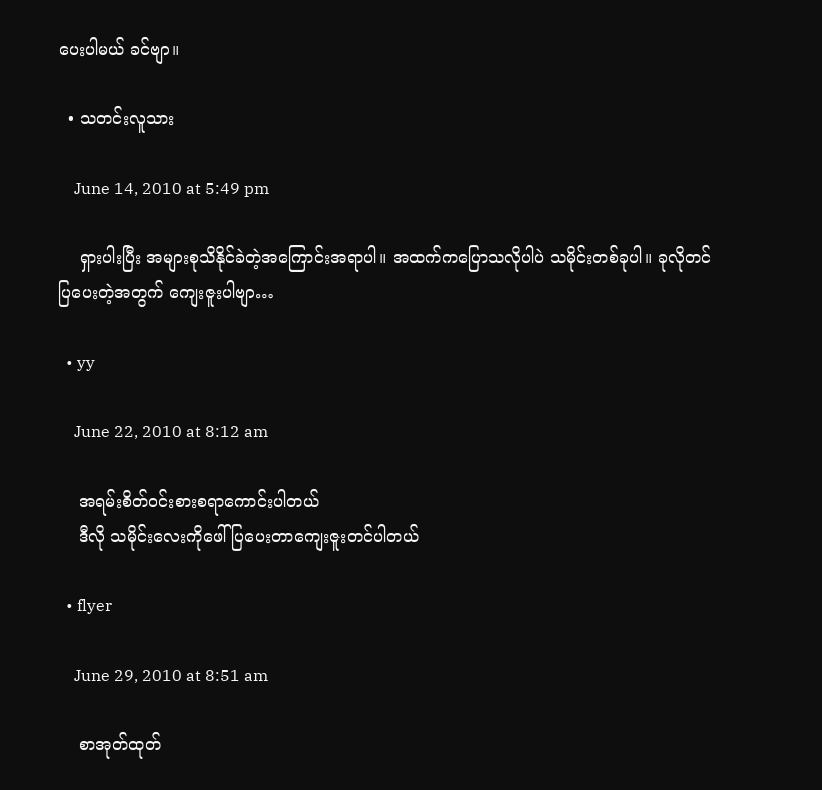ပေးပါမယ် ခင်ဗျာ။

  • သတင်းလူသား

    June 14, 2010 at 5:49 pm

    ရှားပါးပြီး အများစုသိနိုင်ခဲတဲ့အကြောင်းအရာပါ။ အထက်ကပြောသလိုပါပဲ သမိုင်းတစ်ခုပါ။ ခုလိုတင်ပြပေးတဲ့အတွက် ကျေးဇူးပါဗျာ…

  • yy

    June 22, 2010 at 8:12 am

    အရမ်းစိတ်ဝင်းစားစရာကောင်းပါတယ်
    ဒီလို သမိုင်းလေးကိုဖေါ်ပြပေးတာကျေးဇူးတင်ပါတယ်

  • flyer

    June 29, 2010 at 8:51 am

    စာအုတ်ထုတ်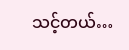သင့်တယ်…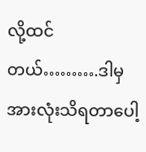လို့ထင်တယ်……….ဒါမှအားလုံးသိရတာပေါ့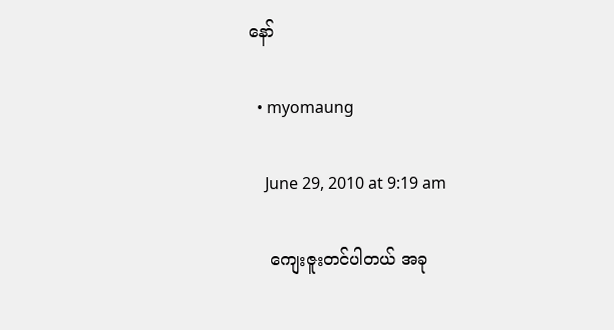နော်

  • myomaung

    June 29, 2010 at 9:19 am

    ကျေးဇူးတင်ပါတယ် အခု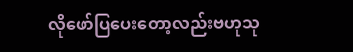လိုဖော်ပြပေးတော့လည်းဗဟုသု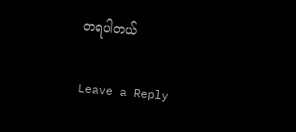တရပါတယ်

Leave a Reply